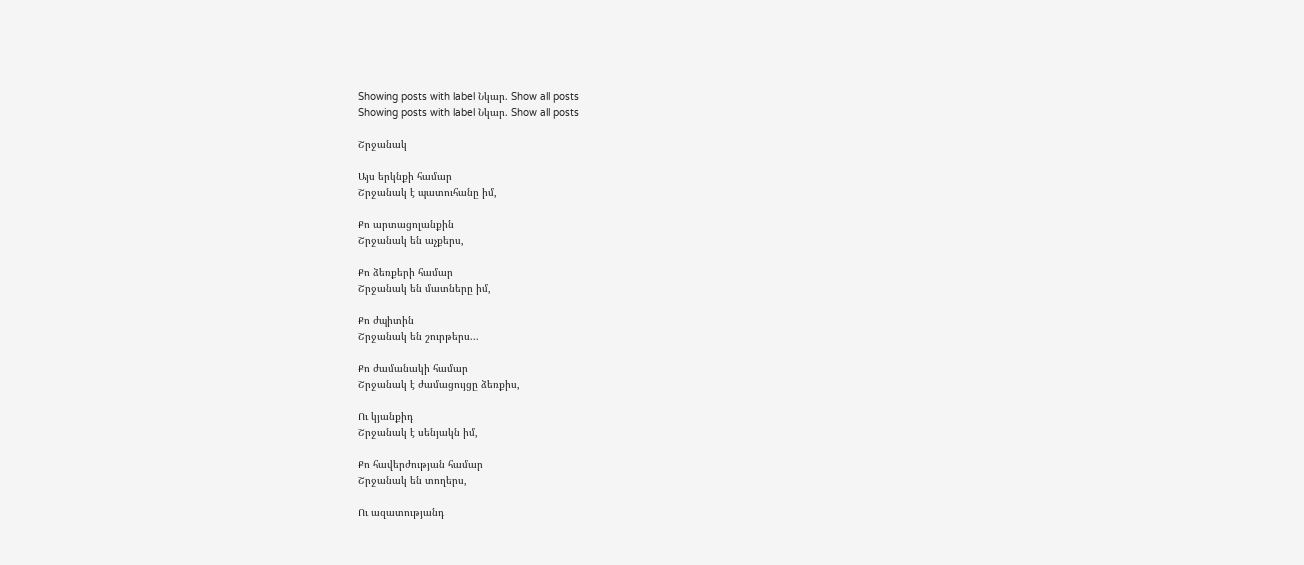Showing posts with label Նկար. Show all posts
Showing posts with label Նկար. Show all posts

Շրջանակ

Այս երկնքի համար
Շրջանակ է պատուհանը իմ,

Քո արտացոլանքին
Շրջանակ են աչքերս,

Քո ձեռքերի համար
Շրջանակ են մատները իմ,

Քո ժպիտին
Շրջանակ են շուրթերս...

Քո ժամանակի համար
Շրջանակ է ժամացույցը ձեռքիս,

Ու կյանքիդ
Շրջանակ է սենյակն իմ,

Քո հավերժության համար
Շրջանակ են տողերս,

Ու ազատությանդ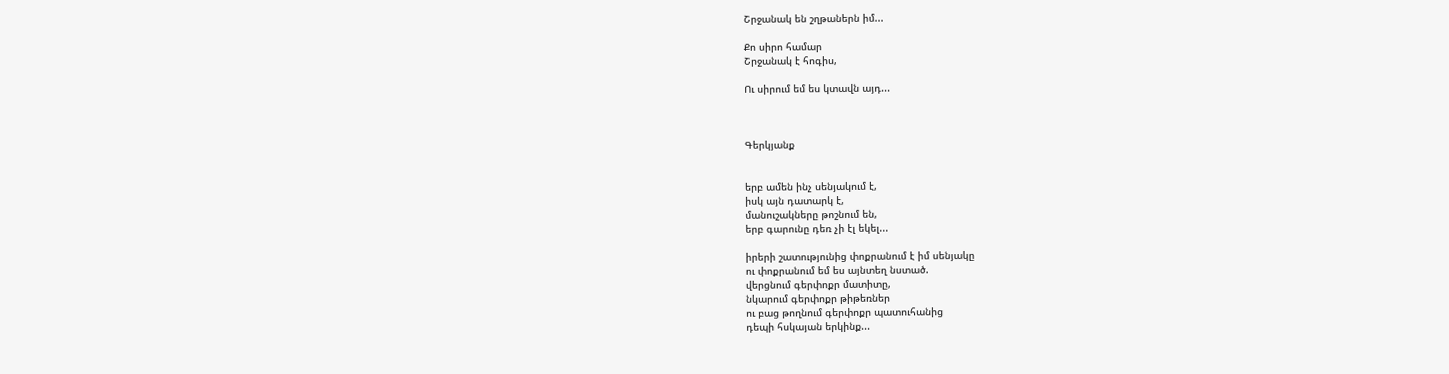Շրջանակ են շղթաներն իմ...

Քո սիրո համար
Շրջանակ է հոգիս,

Ու սիրում եմ ես կտավն այդ...



Գերկյանք


երբ ամեն ինչ սենյակում է,
իսկ այն դատարկ է,
մանուշակները թոշնում են,
երբ գարունը դեռ չի էլ եկել...

իրերի շատությունից փոքրանում է իմ սենյակը
ու փոքրանում եմ ես այնտեղ նստած.
վերցնում գերփոքր մատիտը,
նկարում գերփոքր թիթեռներ
ու բաց թողնում գերփոքր պատուհանից
դեպի հսկայան երկինք...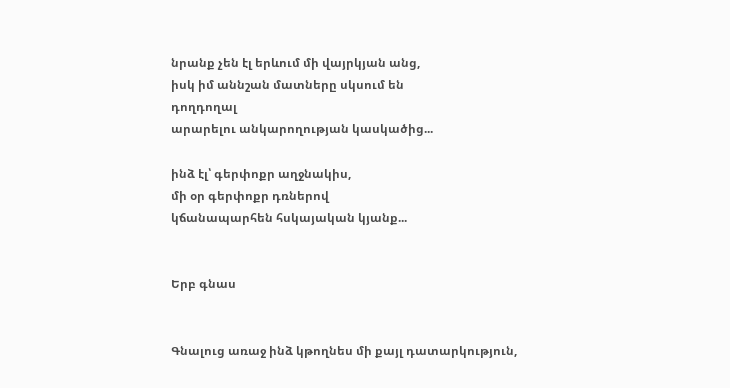նրանք չեն էլ երևում մի վայրկյան անց,
իսկ իմ աննշան մատները սկսում են
դողդողալ
արարելու անկարողության կասկածից...

ինձ էլ՝ գերփոքր աղջնակիս,
մի օր գերփոքր դռներով
կճանապարհեն հսկայական կյանք...


Երբ գնաս


Գնալուց առաջ ինձ կթողնես մի քայլ դատարկություն,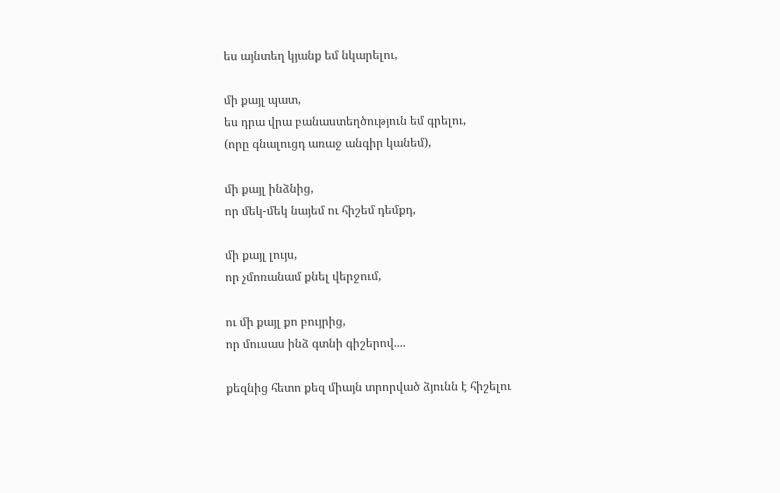ես այնտեղ կյանք եմ նկարելու,

մի քայլ պատ,
ես դրա վրա բանաստեղծություն եմ գրելու,
(որը գնալուցդ առաջ անգիր կանեմ),

մի քայլ ինձնից,
որ մեկ-մեկ նայեմ ու հիշեմ դեմքդ,

մի քայլ լույս,
որ չմոռանամ քնել վերջում,

ու մի քայլ քո բույրից,
որ մուսաս ինձ գտնի գիշերով....

քեզնից հետո քեզ միայն տրորված ձյունն է հիշելու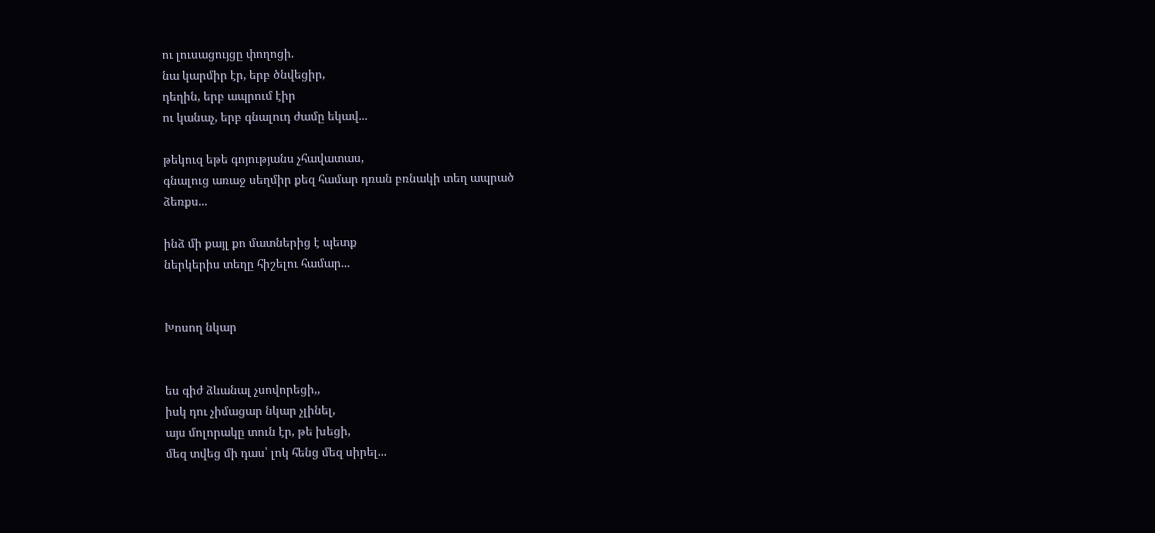ու լուսացույցը փողոցի.
նա կարմիր էր, երբ ծնվեցիր,
դեղին, երբ ապրում էիր
ու կանաչ, երբ գնալուդ ժամը եկավ...

թեկուզ եթե գոյությանս չհավատաս,
գնալուց առաջ սեղմիր քեզ համար դռան բռնակի տեղ ապրած
ձեռքս...

ինձ մի քայլ քո մատներից է պետք
ներկերիս տեղը հիշելու համար...


Խոսող նկար


ես գիժ ձևանալ չսովորեցի,,
իսկ դու չիմացար նկար չլինել,
այս մոլորակը տուն էր, թե խեցի,
մեզ տվեց մի դաս՝ լոկ հենց մեզ սիրել...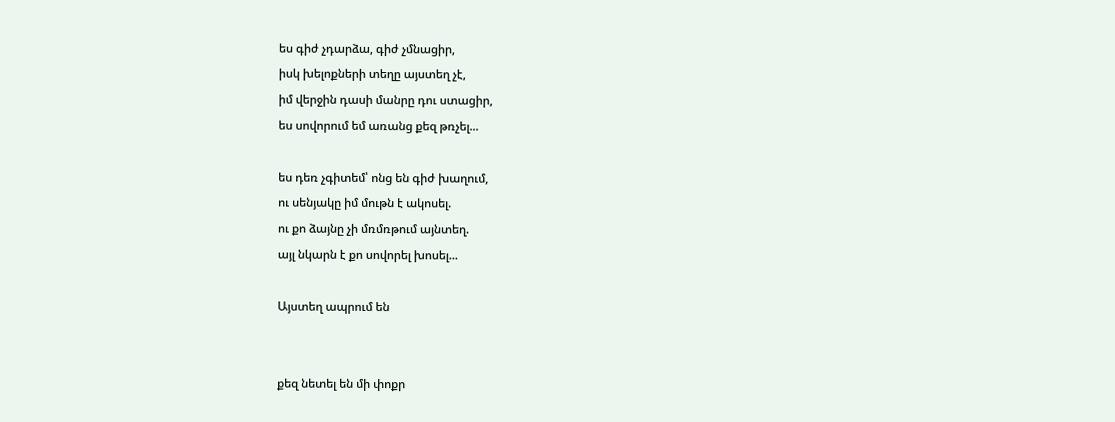ես գիժ չդարձա, գիժ չմնացիր,
իսկ խելոքների տեղը այստեղ չէ,
իմ վերջին դասի մանրը դու ստացիր,
ես սովորում եմ առանց քեզ թռչել...

ես դեռ չգիտեմ՝ ոնց են գիժ խաղում,
ու սենյակը իմ մութն է ակոսել.
ու քո ձայնը չի մռմռթում այնտեղ.
այլ նկարն է քո սովորել խոսել...

Այստեղ ապրում են


քեզ նետել են մի փոքր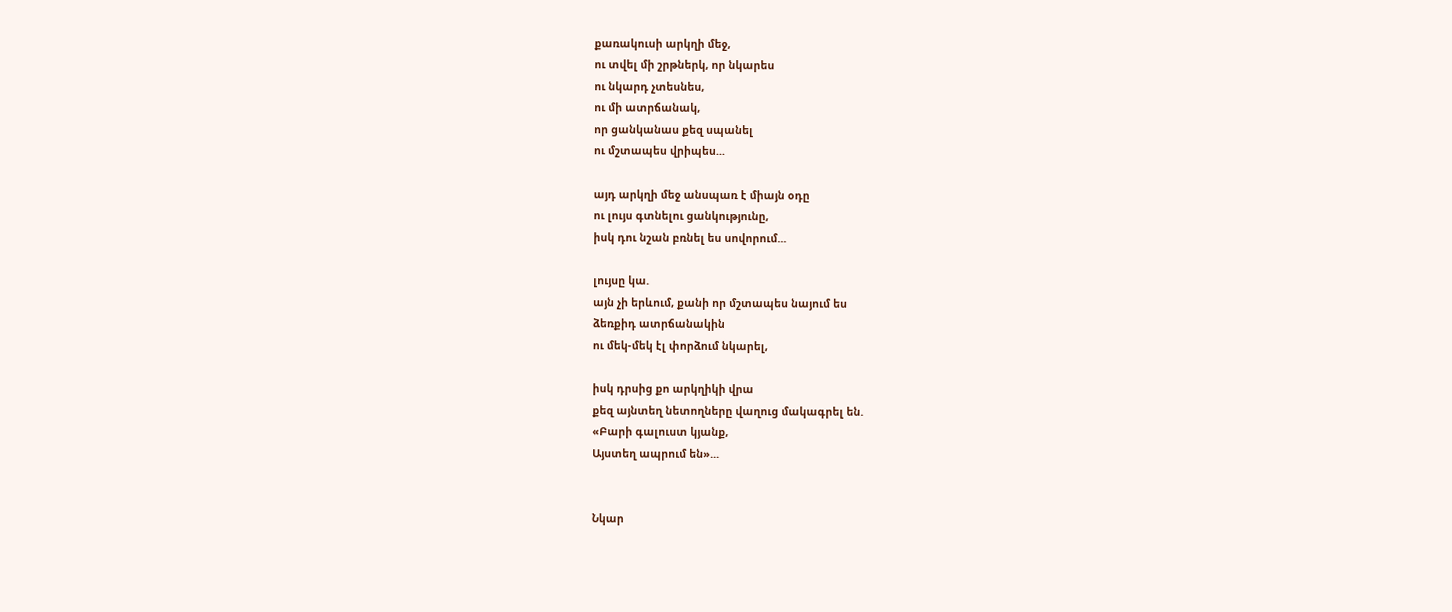քառակուսի արկղի մեջ,
ու տվել մի շրթներկ, որ նկարես
ու նկարդ չտեսնես,
ու մի ատրճանակ,
որ ցանկանաս քեզ սպանել
ու մշտապես վրիպես...

այդ արկղի մեջ անսպառ է միայն օդը
ու լույս գտնելու ցանկությունը,
իսկ դու նշան բռնել ես սովորում...

լույսը կա.
այն չի երևում, քանի որ մշտապես նայում ես
ձեռքիդ ատրճանակին
ու մեկ-մեկ էլ փորձում նկարել,

իսկ դրսից քո արկղիկի վրա
քեզ այնտեղ նետողները վաղուց մակագրել են.
«Բարի գալուստ կյանք,
Այստեղ ապրում են»...


Նկար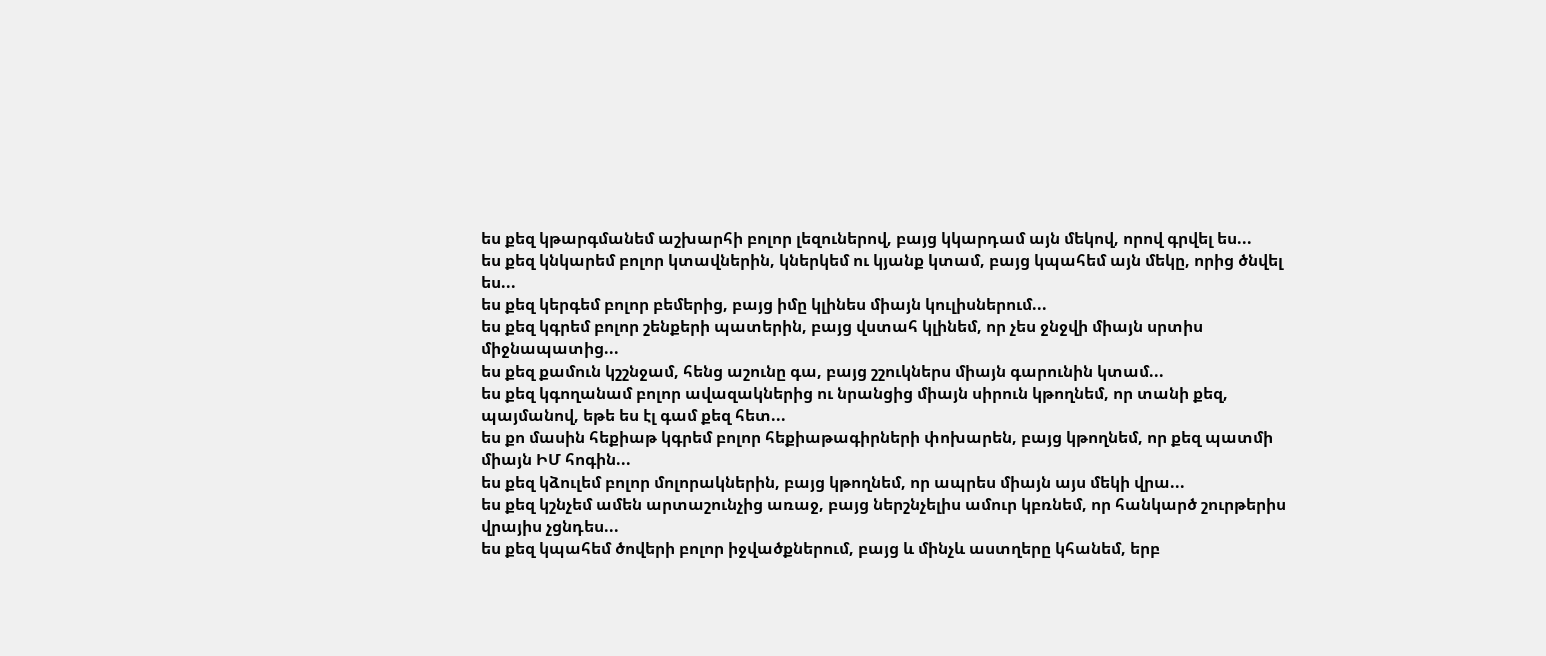ես քեզ կթարգմանեմ աշխարհի բոլոր լեզուներով, բայց կկարդամ այն մեկով, որով գրվել ես...
ես քեզ կնկարեմ բոլոր կտավներին, կներկեմ ու կյանք կտամ, բայց կպահեմ այն մեկը, որից ծնվել ես...
ես քեզ կերգեմ բոլոր բեմերից, բայց իմը կլինես միայն կուլիսներում...
ես քեզ կգրեմ բոլոր շենքերի պատերին, բայց վստահ կլինեմ, որ չես ջնջվի միայն սրտիս միջնապատից...
ես քեզ քամուն կշշնջամ, հենց աշունը գա, բայց շշուկներս միայն գարունին կտամ...
ես քեզ կգողանամ բոլոր ավազակներից ու նրանցից միայն սիրուն կթողնեմ, որ տանի քեզ, պայմանով, եթե ես էլ գամ քեզ հետ...
ես քո մասին հեքիաթ կգրեմ բոլոր հեքիաթագիրների փոխարեն, բայց կթողնեմ, որ քեզ պատմի միայն ԻՄ հոգին...
ես քեզ կձուլեմ բոլոր մոլորակներին, բայց կթողնեմ, որ ապրես միայն այս մեկի վրա...
ես քեզ կշնչեմ ամեն արտաշունչից առաջ, բայց ներշնչելիս ամուր կբռնեմ, որ հանկարծ շուրթերիս վրայիս չցնդես...
ես քեզ կպահեմ ծովերի բոլոր իջվածքներում, բայց և մինչև աստղերը կհանեմ, երբ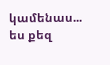կամենաս...
ես քեզ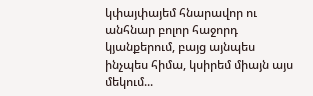կփայփայեմ հնարավոր ու անհնար բոլոր հաջորդ կյանքերում, բայց այնպես ինչպես հիմա, կսիրեմ միայն այս մեկում...